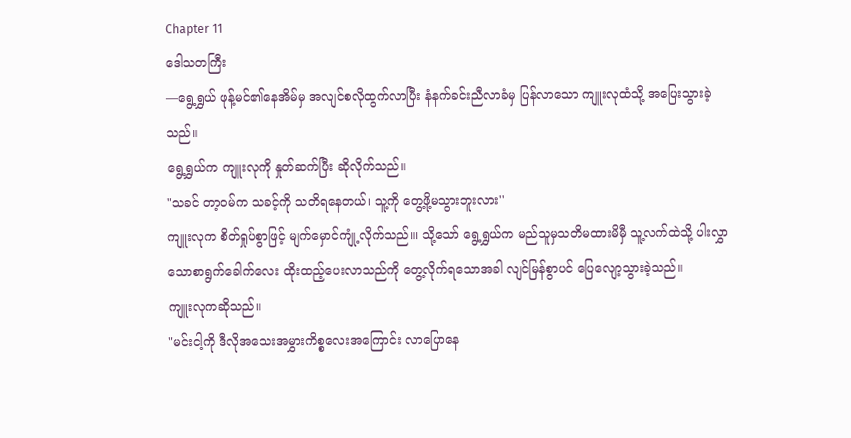Chapter 11
ဒေါသတကြီး
—ရွေ့ရွှယ် ဖုန့်မင်၏နေအိမ်မှ အလျင်စလိုထွက်လာပြီး နံနက်ခင်းညီလာခံမှ ပြန်လာသော ကျူးလုထံသို့ အပြေးသွားခဲ့သည်။
ရွေ့ရွှယ်က ကျူးလုကို နှုတ်ဆက်ပြီး ဆိုလိုက်သည်။
"သခင် တာ့ဝမ်က သခင့်ကို သတိရနေတယ်၊ သူ့ကို တွေ့ဖို့မသွားဘူးလား''
ကျူးလုက စိတ်ရှုပ်စွာဖြင့် မျက်မှောင်ကျုံ့လိုက်သည်။၊ သို့သော် ရွေ့ရွှယ်က မည်သူမှသတိမထားမိမှီ သူ့လက်ထဲသို့ ပါးလွှာသောစာရွက်ခေါက်လေး ထိုးထည့်ပေးလာသည်ကို တွေ့လိုက်ရသောအခါ လျင်မြန်စွာပင် ပြေလျော့သွားခဲ့သည်။
ကျူးလုကဆိုသည်။
"မင်းငါ့ကို ဒီလိုအသေးအမွှားကိစ္စလေးအကြောင်း လာပြောနေ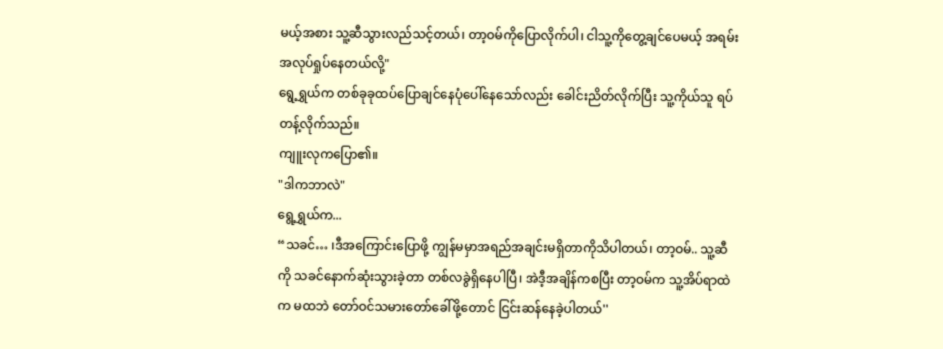မယ့်အစား သူ့ဆီသွားလည်သင့်တယ်၊ တာ့ဝမ်ကိုပြောလိုက်ပါ၊ ငါသူ့ကိုတွေ့ချင်ပေမယ့် အရမ်းအလုပ်ရှုပ်နေတယ်လို့"
ရွေ့ရွှယ်က တစ်ခုခုထပ်ပြောချင်နေပုံပေါ်နေသော်လည်း ခေါင်းညိတ်လိုက်ပြီး သူ့ကိုယ်သူ ရပ်တန့်လိုက်သည်။
ကျူးလုကပြော၏။
"ဒါကဘာလဲ"
ရွေ့ရွှယ်က...
“သခင်… ၊ဒီအကြောင်းပြောဖို့ ကျွန်မမှာအရည်အချင်းမရှိတာကိုသိပါတယ်၊ တာ့ဝမ်.. သူ့ဆီကို သခင်နောက်ဆုံးသွားခဲ့တာ တစ်လခွဲရှိနေပါပြီ၊ အဲဒီ့အချိန်ကစပြီး တာ့ဝမ်က သူ့အိပ်ရာထဲက မထဘဲ တော်ဝင်သမားတော်ခေါ်ဖို့တောင် ငြင်းဆန်နေခဲ့ပါတယ်''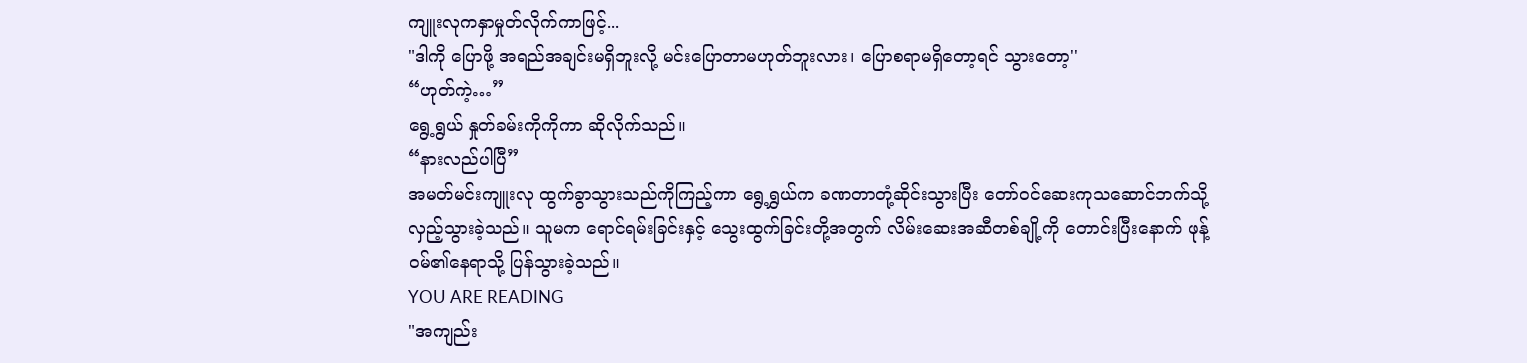ကျူးလုကနှာမှုတ်လိုက်ကာဖြင့်...
"ဒါကို ပြောဖို့ အရည်အချင်းမရှိဘူးလို့ မင်းပြောတာမဟုတ်ဘူးလား၊ ပြောစရာမရှိတော့ရင် သွားတော့''
“ဟုတ်ကဲ့…”
ရွေ့ရွယ် နှုတ်ခမ်းကိုကိုကာ ဆိုလိုက်သည်။
“နားလည်ပါပြီ”
အမတ်မင်းကျူးလု ထွက်ခွာသွားသည်ကိုကြည့်ကာ ရွေ့ရွှယ်က ခဏတာတုံ့ဆိုင်းသွားပြီး တော်ဝင်ဆေးကုသဆောင်ဘက်သို့ လှည့်သွားခဲ့သည်။ သူမက ရောင်ရမ်းခြင်းနှင့် သွေးထွက်ခြင်းတို့အတွက် လိမ်းဆေးအဆီတစ်ချို့ကို တောင်းပြီးနောက် ဖုန့်ဝမ်၏နေရာသို့ ပြန်သွားခဲ့သည်။
YOU ARE READING
"အကျည်း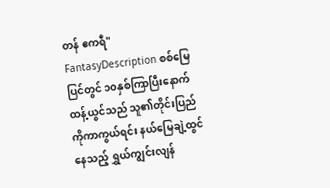တန် ဧကရီ"
FantasyDescription စစ်မြေပြင်တွင် ၁၀နှစ်ကြာပြီးနောက် ထန့်ယွင်သည် သူ၏တိုင်းပြည်ကိုကာကွယ်ရင်း နယ်မြေချဲ့ထွင်နေသည့် ရွှယ်ကျွင်းလျန်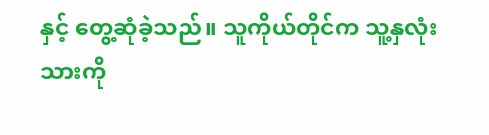နှင့် တွေ့ဆုံခဲ့သည်။ သူကိုယ်တိုင်က သူ့နှလုံးသားကို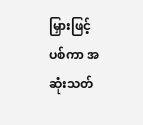မြှားဖြင့်ပစ်ကာ အဆုံးသတ်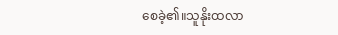စေခဲ့၏။သူနိုးထလာ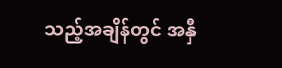သည့်အချိန်တွင် အနှီ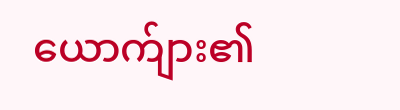ယောက်ျား၏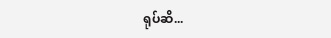ရုပ်ဆိ...